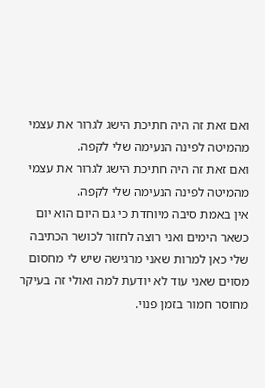ואם זאת זה היה חתיכת הישג לגרור את עצמי מהמיטה לפינה הנעימה שלי לקפה.
ואם זאת זה היה חתיכת הישג לגרור את עצמי מהמיטה לפינה הנעימה שלי לקפה.
אין באמת סיבה מיוחדת כי גם היום הוא יום כשאר הימים ואני רוצה לחזור לכושר הכתיבה שלי כאן למרות שאני מרגישה שיש לי מחסום מסוים שאני עוד לא יודעת למה ואולי זה בעיקר מחוסר חמור בזמן פנוי.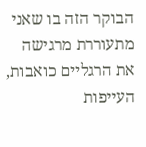הבוקר הזה בו שאני מתעוררת מרגישה את הרגליים כואבות, העייפות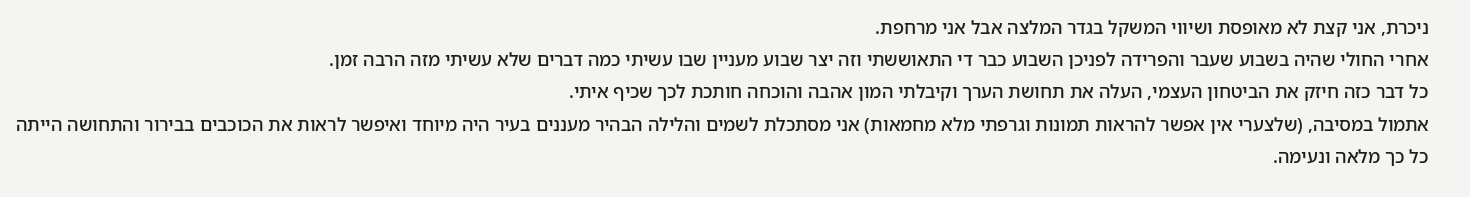ניכרת, אני קצת לא מאופסת ושיווי המשקל בגדר המלצה אבל אני מרחפת.
אחרי החולי שהיה בשבוע שעבר והפרידה לפניכן השבוע כבר די התאוששתי וזה יצר שבוע מעניין שבו עשיתי כמה דברים שלא עשיתי מזה הרבה זמן.
כל דבר כזה חיזק את הביטחון העצמי, העלה את תחושת הערך וקיבלתי המון אהבה והוכחה חותכת לכך שכיף איתי.
אתמול במסיבה, (שלצערי אין אפשר להראות תמונות וגרפתי מלא מחמאות) אני מסתכלת לשמים והלילה הבהיר מעננים בעיר היה מיוחד ואיפשר לראות את הכוכבים בבירור והתחושה הייתה כל כך מלאה ונעימה.